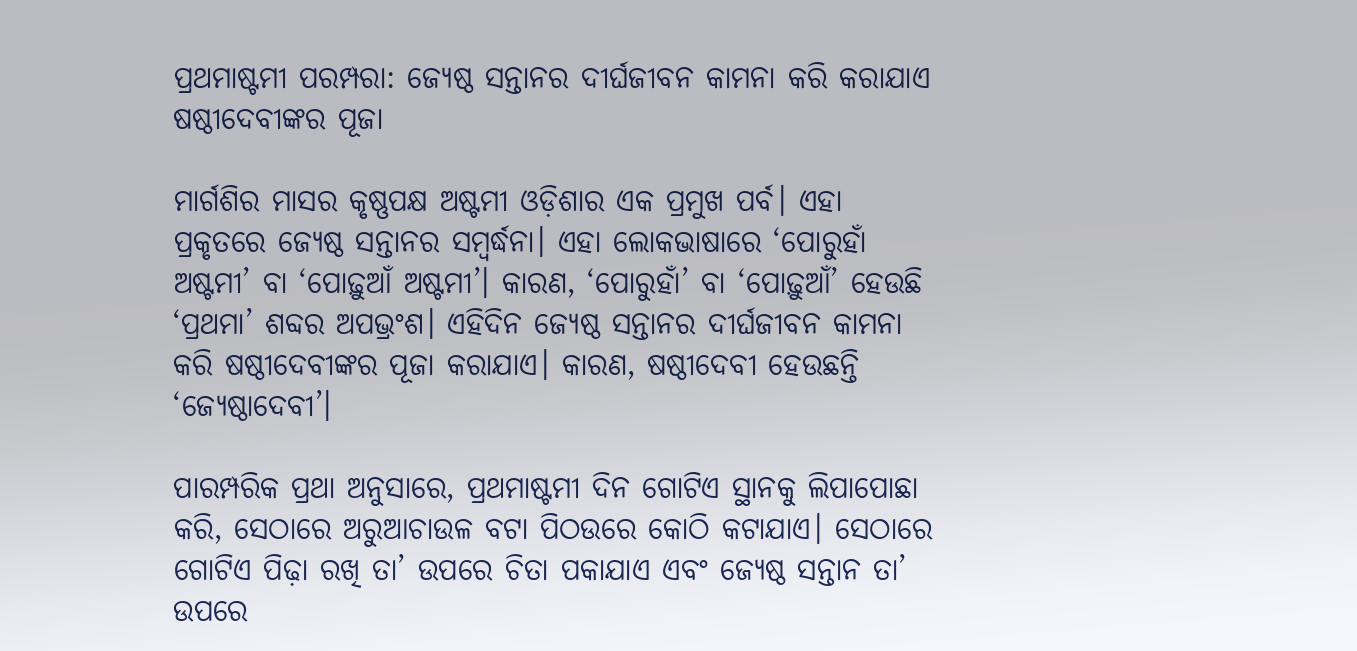ପ୍ରଥମାଷ୍ଟମୀ ପରମ୍ପରା: ଜ୍ୟେଷ୍ଠ ସନ୍ତାନର ଦୀର୍ଘଜୀବନ କାମନା କରି କରାଯାଏ ଷଷ୍ଠୀଦେବୀଙ୍କର ପୂଜା

ମାର୍ଗଶିର ମାସର କୃଷ୍ଣପକ୍ଷ ଅଷ୍ଟମୀ ଓଡ଼ିଶାର ଏକ ପ୍ରମୁଖ ପର୍ବ। ଏହା ପ୍ରକୃତରେ ଜ୍ୟେଷ୍ଠ ସନ୍ତାନର ସମ୍ବର୍ଦ୍ଧନା। ଏହା ଲୋକଭାଷାରେ ‘ପୋରୁହାଁ ଅଷ୍ଟମୀ’ ବା ‘ପୋଢ଼ୁଆଁ ଅଷ୍ଟମୀ’। କାରଣ, ‘ପୋରୁହାଁ’ ବା ‘ପୋଢ଼ୁଆଁ’ ହେଉଛି ‘ପ୍ରଥମା’ ଶବ୍ଦର ଅପଭ୍ରଂଶ। ଏହିଦିନ ଜ୍ୟେଷ୍ଠ ସନ୍ତାନର ଦୀର୍ଘଜୀବନ କାମନା କରି ଷଷ୍ଠୀଦେବୀଙ୍କର ପୂଜା କରାଯାଏ। କାରଣ, ଷଷ୍ଠୀଦେବୀ ହେଉଛନ୍ତି ‘ଜ୍ୟେଷ୍ଠାଦେବୀ’।

ପାରମ୍ପରିକ ପ୍ରଥା ଅନୁସାରେ, ପ୍ରଥମାଷ୍ଟମୀ ଦିନ ଗୋଟିଏ ସ୍ଥାନକୁ ଲିପାପୋଛା କରି, ସେଠାରେ ଅରୁଆଚାଉଳ ବଟା ପିଠଉରେ କୋଠି କଟାଯାଏ। ସେଠାରେ ଗୋଟିଏ ପିଢ଼ା ରଖି ତା’ ଉପରେ ଚିତା ପକାଯାଏ ଏବଂ ଜ୍ୟେଷ୍ଠ ସନ୍ତାନ ତା’ ଉପରେ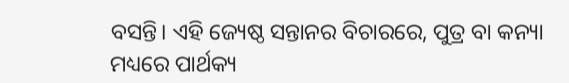ବସନ୍ତି। ଏହି ଜ୍ୟେଷ୍ଠ ସନ୍ତାନର ବିଚାରରେ, ପୁତ୍ର ବା କନ୍ୟା ମଧ୍ୟରେ ପାର୍ଥକ୍ୟ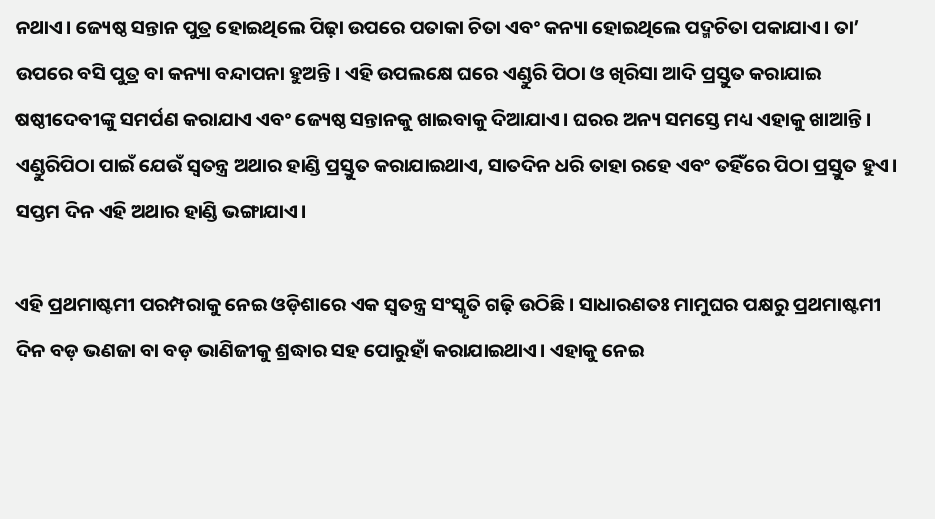ନଥାଏ। ଜ୍ୟେଷ୍ଠ ସନ୍ତାନ ପୁତ୍ର ହୋଇଥିଲେ ପିଢ଼ା ଉପରେ ପତାକା ଚିତା ଏବଂ କନ୍ୟା ହୋଇଥିଲେ ପଦ୍ମଚିତା ପକାଯାଏ। ତା’ ଉପରେ ବସି ପୁତ୍ର ବା କନ୍ୟା ବନ୍ଦାପନା ହୁଅନ୍ତି। ଏହି ଉପଲକ୍ଷେ ଘରେ ଏଣ୍ଡୁରି ପିଠା ଓ ଖିରିସା ଆଦି ପ୍ରସ୍ତୁତ କରାଯାଇ ଷଷ୍ଠୀଦେବୀଙ୍କୁ ସମର୍ପଣ କରାଯାଏ ଏବଂ ଜ୍ୟେଷ୍ଠ ସନ୍ତାନକୁ ଖାଇବାକୁ ଦିଆଯାଏ। ଘରର ଅନ୍ୟ ସମସ୍ତେ ମଧ୍ୟ ଏହାକୁ ଖାଆନ୍ତି। ଏଣ୍ଡୁରିପିଠା ପାଇଁ ଯେଉଁ ସ୍ୱତନ୍ତ୍ର ଅଥାର ହାଣ୍ଡି ପ୍ରସ୍ତୁତ କରାଯାଇଥାଏ, ସାତଦିନ ଧରି ତାହା ରହେ ଏବଂ ତହିଁରେ ପିଠା ପ୍ରସ୍ତୁତ ହୁଏ। ସପ୍ତମ ଦିନ ଏହି ଅଥାର ହାଣ୍ଡି ଭଙ୍ଗାଯାଏ।

ଏହି ପ୍ରଥମାଷ୍ଟମୀ ପରମ୍ପରାକୁ ନେଇ ଓଡ଼ିଶାରେ ଏକ ସ୍ୱତନ୍ତ୍ର ସଂସ୍କୃତି ଗଢ଼ି ଉଠିଛି। ସାଧାରଣତଃ ମାମୁଘର ପକ୍ଷରୁ ପ୍ରଥମାଷ୍ଟମୀ ଦିନ ବଡ଼ ଭଣଜା ବା ବଡ଼ ଭାଣିଜୀକୁ ଶ୍ରଦ୍ଧାର ସହ ପୋରୁହାଁ କରାଯାଇଥାଏ। ଏହାକୁ ନେଇ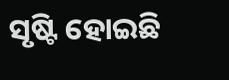ସୃଷ୍ଟି ହୋଇଛି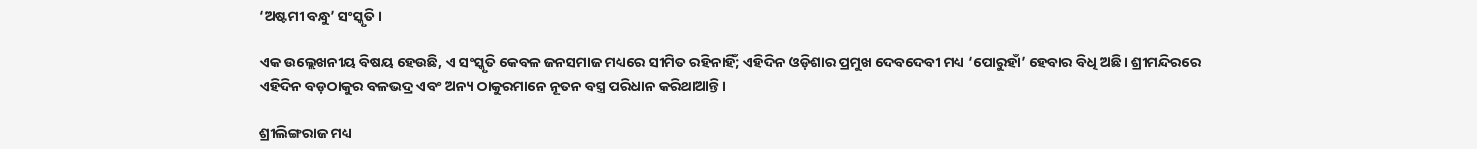‘ଅଷ୍ଟମୀ ବନ୍ଧୁ’ ସଂସ୍କୃତି।

ଏକ ଉଲ୍ଲେଖନୀୟ ବିଷୟ ହେଉଛି, ଏ ସଂସ୍କୃତି କେବଳ ଜନସମାଜ ମଧ୍ୟରେ ସୀମିତ ରହିନାହିଁ; ଏହିଦିନ ଓଡ଼ିଶାର ପ୍ରମୁଖ ଦେବଦେବୀ ମଧ୍ୟ ‘ପୋରୁହାଁ’ ହେବାର ବିଧି ଅଛି। ଶ୍ରୀମନ୍ଦିରରେ ଏହିଦିନ ବଡ଼ଠାକୁର ବଳଭଦ୍ର ଏବଂ ଅନ୍ୟ ଠାକୁରମାନେ ନୂତନ ବସ୍ତ୍ର ପରିଧାନ କରିଥାଆନ୍ତି।

ଶ୍ରୀଲିଙ୍ଗରାଜ ମଧ୍ୟ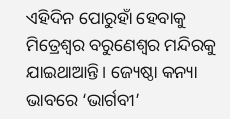ଏହିଦିନ ପୋରୁହାଁ ହେବାକୁ ମିତ୍ରେଶ୍ୱର ବରୁଣେଶ୍ୱର ମନ୍ଦିରକୁ ଯାଇଥାଆନ୍ତି। ଜ୍ୟେଷ୍ଠା କନ୍ୟା ଭାବରେ ‘ଭାର୍ଗବୀ’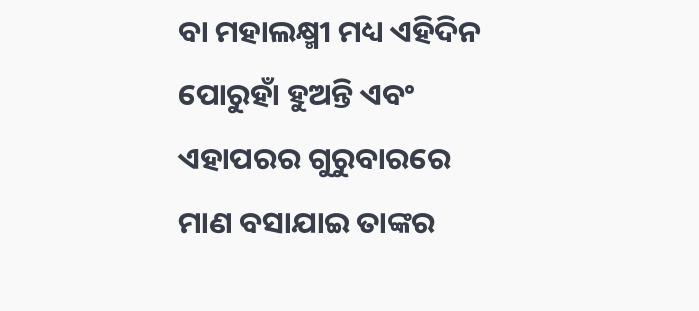ବା ମହାଲକ୍ଷ୍ମୀ ମଧ୍ୟ ଏହିଦିନ ପୋରୁହାଁ ହୁଅନ୍ତି ଏବଂ ଏହାପରର ଗୁରୁବାରରେ ମାଣ ବସାଯାଇ ତାଙ୍କର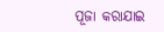ପୂଜା କରାଯାଇ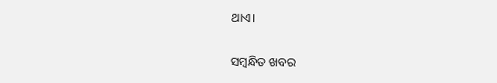ଥାଏ।

ସମ୍ବନ୍ଧିତ ଖବର